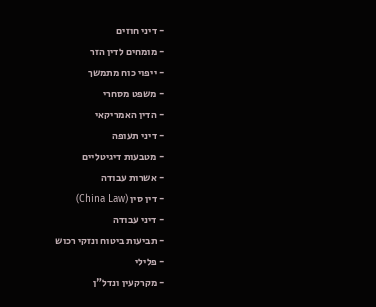- דיני חוזים
- מומחים לדין הזר
- ייפוי כוח מתמשך
- משפט מסחרי
- הדין האמריקאי
- דיני תעופה
- מטבעות דיגיטליים
- אשרות עבודה
- דין סין (China Law)
- דיני עבודה
- תביעות ביטוח ונזקי רכוש
- פלילי
- מקרקעין ונדל"ן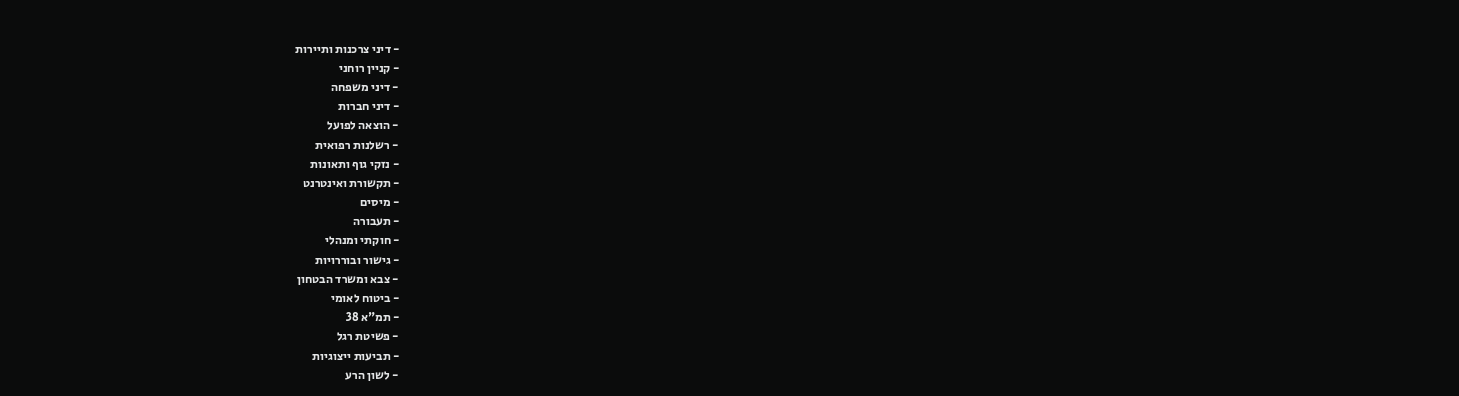- דיני צרכנות ותיירות
- קניין רוחני
- דיני משפחה
- דיני חברות
- הוצאה לפועל
- רשלנות רפואית
- נזקי גוף ותאונות
- תקשורת ואינטרנט
- מיסים
- תעבורה
- חוקתי ומנהלי
- גישור ובוררויות
- צבא ומשרד הבטחון
- ביטוח לאומי
- תמ"א 38
- פשיטת רגל
- תביעות ייצוגיות
- לשון הרע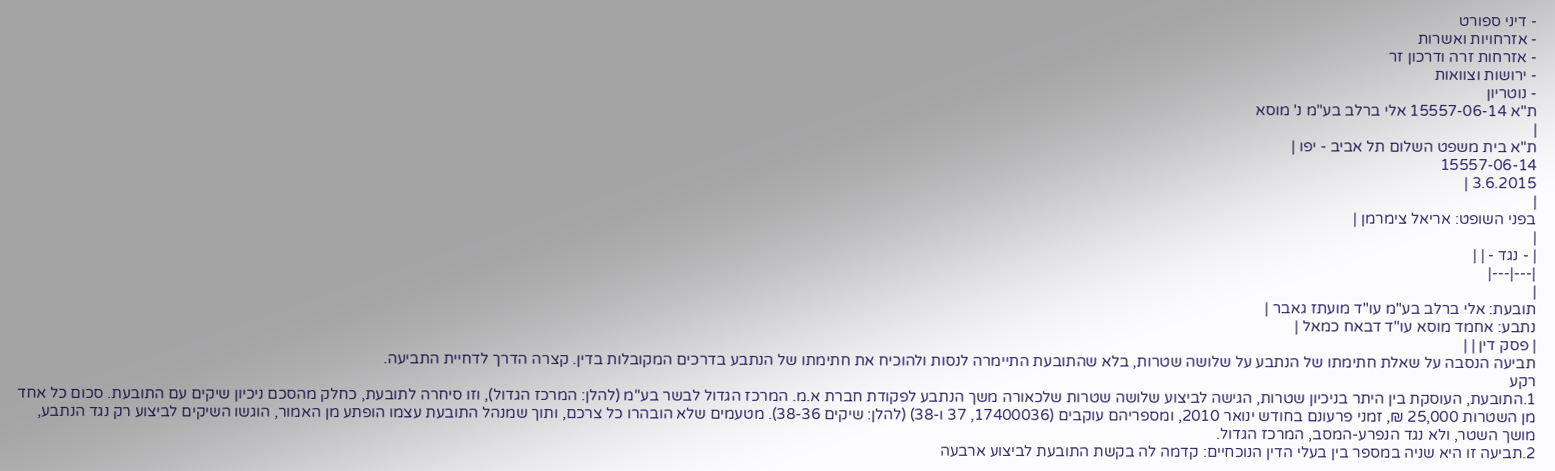- דיני ספורט
- אזרחויות ואשרות
- אזרחות זרה ודרכון זר
- ירושות וצוואות
- נוטריון
ת"א 15557-06-14 אלי ברלב בע"מ נ' מוסא
|
ת"א בית משפט השלום תל אביב - יפו |
15557-06-14
3.6.2015 |
|
בפני השופט: אריאל צימרמן |
|
| - נגד - | |
|---|---|
|
תובעת: אלי ברלב בע"מ עו"ד מועתז גאבר |
נתבע: אחמד מוסא עו"ד דבאח כמאל |
| פסק דין | |
תביעה הנסבה על שאלת חתימתו של הנתבע על שלושה שטרות, בלא שהתובעת התיימרה לנסות ולהוכיח את חתימתו של הנתבע בדרכים המקובלות בדין. קצרה הדרך לדחיית התביעה.
רקע
1.התובעת, העוסקת בין היתר בניכיון שטרות, הגישה לביצוע שלושה שטרות שלכאורה משך הנתבע לפקודת חברת א.מ. המרכז הגדול לבשר בע"מ (להלן: המרכז הגדול), וזו סיחרה לתובעת, כחלק מהסכם ניכיון שיקים עם התובעת. סכום כל אחד מן השטרות 25,000 ₪, זמני פרעונם בחודש ינואר 2010, ומספריהם עוקבים (17400036, 37 ו-38) (להלן: שיקים 38-36). מטעמים שלא הובהרו כל צרכם, ותוך שמנהל התובעת עצמו הופתע מן האמור, הוגשו השיקים לביצוע רק נגד הנתבע, מושך השטר, ולא נגד הנפרע-המסב, המרכז הגדול.
2.תביעה זו היא שניה במספר בין בעלי הדין הנוכחיים: קדמה לה בקשת התובעת לביצוע ארבעה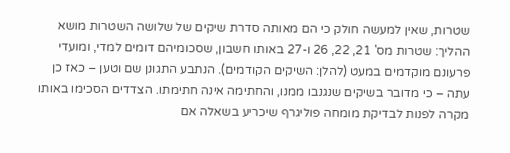שטרות, שאין למעשה חולק כי הם מאותה סדרת שיקים של שלושה השטרות מושא ההליך: שטרות מס' 21, 22, 26 ו-27 באותו חשבון, שסכומיהם דומים למדי, ומועדי פרעונם מוקדמים במעט (להלן: השיקים הקודמים). הנתבע התגונן שם וטען – כאז כן עתה – כי מדובר בשיקים שנגנבו ממנו, והחתימה אינה חתימתו. הצדדים הסכימו באותו מקרה לפנות לבדיקת מומחה פוליגרף שיכריע בשאלה אם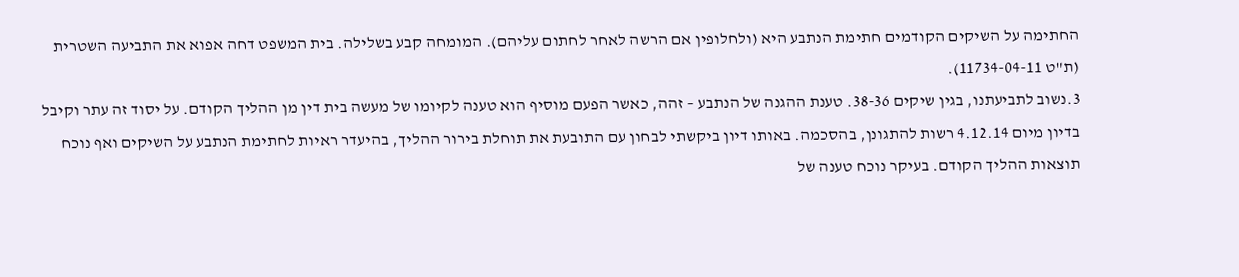החתימה על השיקים הקודמים חתימת הנתבע היא (ולחלופין אם הרשה לאחר לחתום עליהם). המומחה קבע בשלילה. בית המשפט דחה אפוא את התביעה השטרית (ת"ט 11734-04-11).
3.נשוב לתביעתנו, בגין שיקים 38-36. טענת ההגנה של הנתבע – זהה, כאשר הפעם מוסיף הוא טענה לקיומו של מעשה בית דין מן ההליך הקודם. על יסוד זה עתר וקיבל בדיון מיום 4.12.14 רשות להתגונן, בהסכמה. באותו דיון ביקשתי לבחון עם התובעת את תוחלת בירור ההליך, בהיעדר ראיות לחתימת הנתבע על השיקים ואף נוכח תוצאות ההליך הקודם. בעיקר נוכח טענה של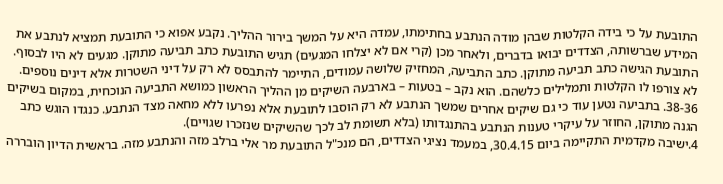התובעת על כי בידה הקלטות שבהן מודה הנתבע בחתימתו, עמדה היא על המשך בירור ההליך. נקבע אפוא כי התובעת תמציא לנתבע את המידע שברשותה, הצדדים יבואו בדברים, ולאחר מכן (קרי אם לא יצלחו המגעים) תגיש התובעת כתב תביעה מתוקן. מגעים לא היו לבסוף. התובעת הגישה כתב תביעה מתוקן. כתב התביעה, המחזיק שלושה עמודים, התיימר להתבסס לא רק על דיני השטרות אלא דינים נוספים. לא צורפו לו הקלטות ותמלילים כלשהם. הוא נקב – בטעות – בארבעה השיקים מן ההליך הראשון כמושא התביעה הנוכחית, במקום בשיקים 38-36. בתביעה נטען עוד כי גם שיקים אחרים שמשך הנתבע לא רק הוסבו לתובעת אלא נפרעו ללא מחאה מצד הנתבע. כנגדו הוגש כתב הגנה מתוקן, החוזר על עיקרי טענות הנתבע בהתנגדותו (בלא תשומת לב לכך שהשיקים שנזכרו שגויים).
4.ישיבה מקדמית התקיימה ביום 30.4.15, במעמד נציגי הצדדים, הם מנכ"ל התובעת מר אלי ברלב מזה והנתבע מזה. בראשית הדיון הובררה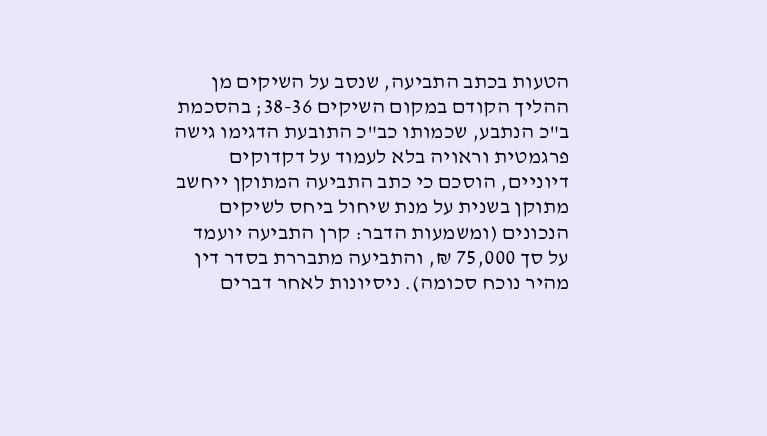הטעות בכתב התביעה, שנסב על השיקים מן ההליך הקודם במקום השיקים 38-36; בהסכמת ב"כ הנתבע, שכמותו כב"כ התובעת הדגימו גישה פרגמטית וראויה בלא לעמוד על דקדוקים דיוניים, הוסכם כי כתב התביעה המתוקן ייחשב מתוקן בשנית על מנת שיחול ביחס לשיקים הנכונים (ומשמעות הדבר: קרן התביעה יועמד על סך 75,000 ₪, והתביעה מתבררת בסדר דין מהיר נוכח סכומה). ניסיונות לאחר דברים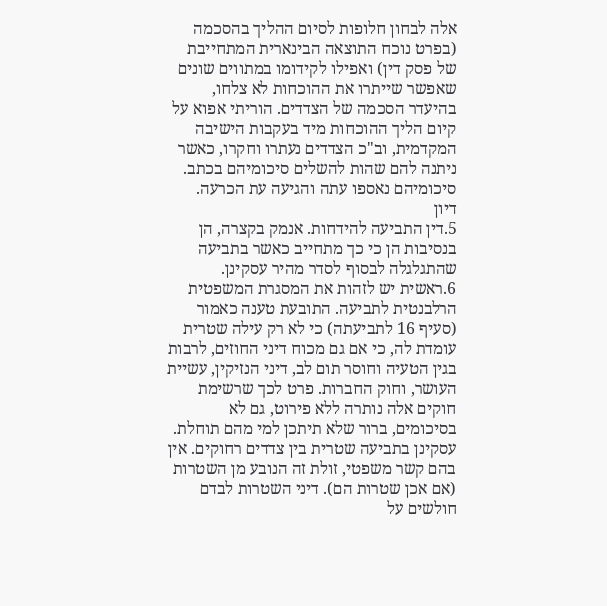אלה לבחון חלופות לסיום ההליך בהסכמה (בפרט נוכח התוצאה הבינארית המתחייבת של פסק דין) ואפילו לקידומו במתווים שונים שאפשר שייתרו את ההוכחות לא צלחו, בהיעדר הסכמה של הצדדים. הוריתי אפוא על קיום הליך ההוכחות מיד בעקבות הישיבה המקדמית, וב"כ הצדדים נעתרו וחקרו, כאשר ניתנה להם שהות להשלים סיכומיהם בכתב. סיכומיהם נאספו עתה והגיעה עת הכרעה.
דיון
5.דין התביעה להידחות. אנמק בקצרה, הן בנסיבות הן כי כך מתחייב כאשר בתביעה שהתגלגלה לבסוף לסדר מהיר עסקינן.
6.ראשית יש לזהות את המסגרת המשפטית הרלבנטית לתביעה. התובעת טענה כאמור (סעיף 16 לתביעתה) כי לא רק עילה שטרית עומדת לה, כי אם גם מכוח דיני החוזים, לרבות בגין הטעיה וחוסר תום לב, דיני הנזיקין, עשיית העושר, וחוק החברות. פרט לכך שרשימת חוקים אלה נותרה ללא פירוט, גם לא בסיכומים, ברור שלא תיתכן למי מהם תוחלת. עסקינן בתביעה שטרית בין צדדים רחוקים. אין בהם קשר משפטי, זולת זה הנובע מן השטרות (אם אכן שטרות הם). דיני השטרות לבדם חולשים על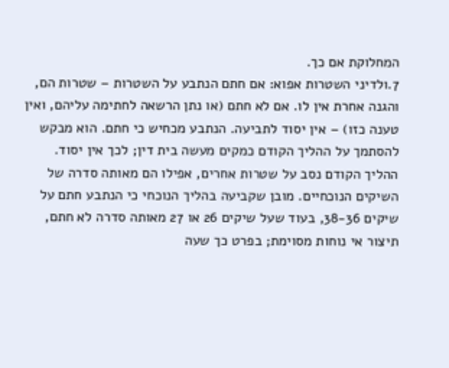המחלוקת אם כך.
7.ולדיני השטרות אפוא: אם חתם הנתבע על השטרות – שטרות הם, והגנה אחרת אין לו. אם לא חתם (או נתן הרשאה לחתימה עליהם, ואין טענה כזו) – אין יסוד לתביעה. הנתבע מכחיש כי חתם. הוא מבקש להסתמך על ההליך הקודם כמקים מעשה בית דין; לכך אין יסוד. ההליך הקודם נסב על שטרות אחרים, אפילו הם מאותה סדרה של השיקים הנוכחיים. מובן שקביעה בהליך הנוכחי כי הנתבע חתם על שיקים 38-36, בעוד שעל שיקים 26 או 27 מאותה סדרה לא חתם, תיצור אי נוחות מסוימת; בפרט כך שעה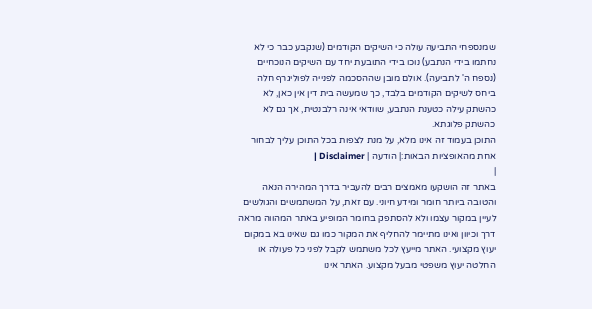שמנספחי התביעה עולה כי השיקים הקודמים (שנקבע כבר כי לא נחתמו בידי הנתבע) נוכו בידי התובעת יחד עם השיקים הנוכחיים (נספח ה' לתביעה). אולם מובן שההסכמה לפנייה לפוליגרף חלה ביחס לשיקים הקודמים בלבד, כך שמעשה בית דין אין כאן, לא כהשתק עילה כטענת הנתבע, שוודאי אינה רלבנטית, אך גם לא כהשתק פלוגתא.
התוכן בעמוד זה אינו מלא, על מנת לצפות בכל התוכן עליך לבחור אחת מהאופציות הבאות:| הודעה | Disclaimer |
|
באתר זה הושקעו מאמצים רבים להעביר בדרך המהירה הנאה והטובה ביותר חומר ומידע חיוני. עם זאת, על המשתמשים והגולשים לעיין במקור עצמו ולא להסתפק בחומר המופיע באתר המהווה מראה דרך וכיוון ואינו מתיימר להחליף את המקור כמו גם שאינו בא במקום יעוץ מקצועי. האתר מייעץ לכל משתמש לקבל לפני כל פעולה או החלטה יעוץ משפטי מבעל מקצוע. האתר אינו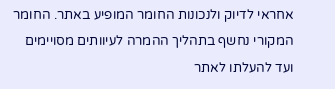אחראי לדיוק ולנכונות החומר המופיע באתר. החומר המקורי נחשף בתהליך ההמרה לעיוותים מסויימים ועד להעלתו לאתר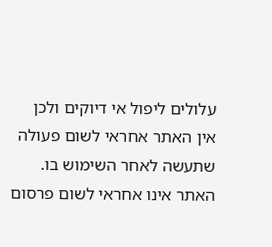עלולים ליפול אי דיוקים ולכן אין האתר אחראי לשום פעולה שתעשה לאחר השימוש בו. האתר אינו אחראי לשום פרסום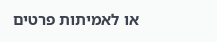או לאמיתות פרטים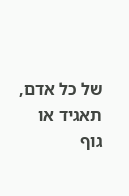של כל אדם, תאגיד או גוף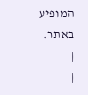המופיע באתר. |
|